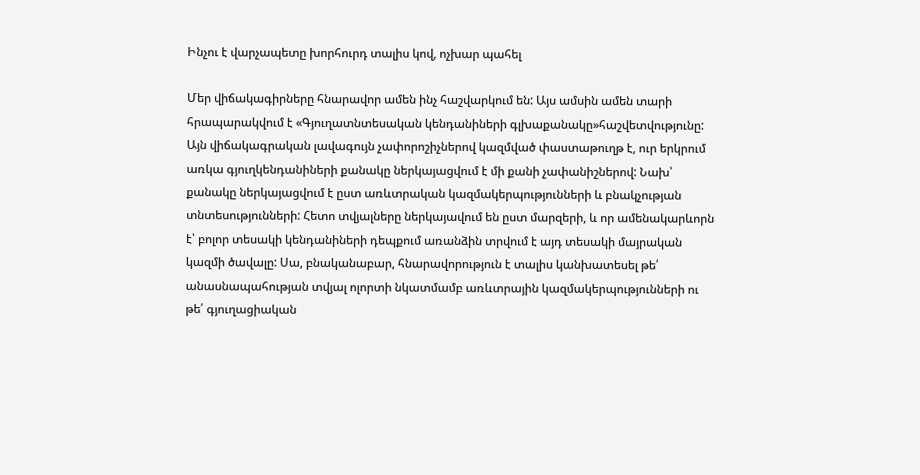Ինչու է վարչապետը խորհուրդ տալիս կով, ոչխար պահել

Մեր վիճակագիրները հնարավոր ամեն ինչ հաշվարկում են: Այս ամսին ամեն տարի հրապարակվում է «Գյուղատնտեսական կենդանիների գլխաքանակը»հաշվետվությունը: Այն վիճակագրական լավագույն չափորոշիչներով կազմված փաստաթուղթ է, ուր երկրում առկա գյուղկենդանիների քանակը ներկայացվում է մի քանի չափանիշներով: Նախ՝ քանակը ներկայացվում է ըստ առևտրական կազմակերպությունների և բնակչության տնտեսությունների: Հետո տվյալները ներկայավում են ըստ մարզերի, և որ ամենակարևորն է՝ բոլոր տեսակի կենդանիների դեպքում առանձին տրվում է այդ տեսակի մայրական կազմի ծավալը: Սա, բնականաբար, հնարավորություն է տալիս կանխատեսել թե՛ անասնապահության տվյալ ոլորտի նկատմամբ առևտրային կազմակերպությունների ու թե՛ գյուղացիական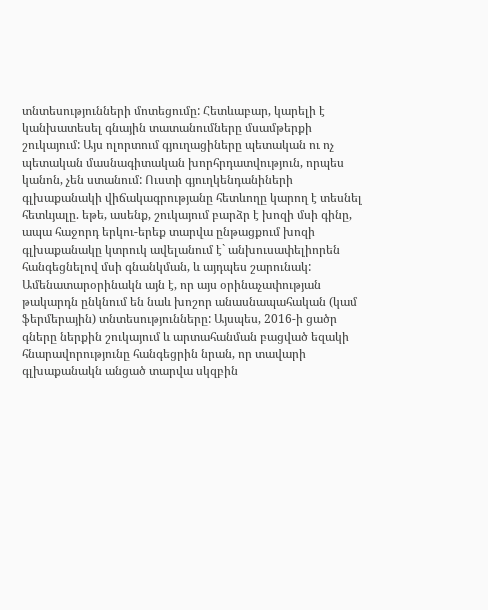տնտեսությունների մոտեցումը: Հետևաբար, կարելի է կանխատեսել գնային տատանումները մսամթերքի շուկայում: Այս ոլորտում գյուղացիները պետական ու ոչ պետական մասնագիտական խորհրդատվություն, որպես կանոն, չեն ստանում: Ուստի գյուղկենդանիների գլխաքանակի վիճակագրությանը հետևողը կարող է տեսնել հետևյալը. եթե, ասենք, շուկայում բարձր է խոզի մսի գինը, ապա հաջորդ երկու-երեք տարվա ընթացքում խոզի գլխաքանակը կտրուկ ավելանում է` անխուսափելիորեն հանգեցնելով մսի գնանկման, և այդպես շարունակ: Ամենատարօրինակն այն է, որ այս օրինաչափության թակարդն ընկնում են նաև խոշոր անասնապահական (կամ ֆերմերային) տնտեսությունները: Այսպես, 2016-ի ցածր գները ներքին շուկայում և արտահանման բացված եզակի հնարավորությունը հանգեցրին նրան, որ տավարի գլխաքանակն անցած տարվա սկզբին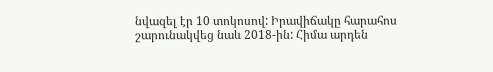նվազել էր 10 տոկոսով: Իրավիճակը հարահոս շարունակվեց նաև 2018-ին: Հիմա արդեն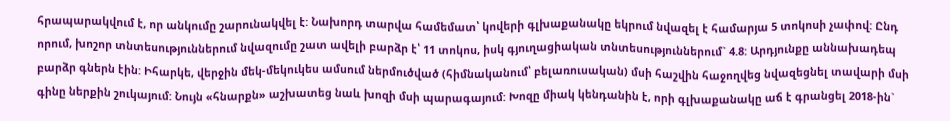հրապարակվում է, որ անկումը շարունակվել է: Նախորդ տարվա համեմատ՝ կովերի գլխաքանակը եկրում նվազել է համարյա 5 տոկոսի չափով: Ընդ որում, խոշոր տնտեսություններում նվազումը շատ ավելի բարձր է՝ 11 տոկոս, իսկ գյուղացիական տնտեսություններում` 4.8: Արդյունքը աննախադեպ բարձր գներն էին: Իհարկե, վերջին մեկ-մեկուկես ամսում ներմուծված (հիմնականում՝ բելառուսական) մսի հաշվին հաջողվեց նվազեցնել տավարի մսի գինը ներքին շուկայում: Նույն «հնարքն» աշխատեց նաև խոզի մսի պարագայում: Խոզը միակ կենդանին է, որի գլխաքանակը աճ է գրանցել 2018-ին`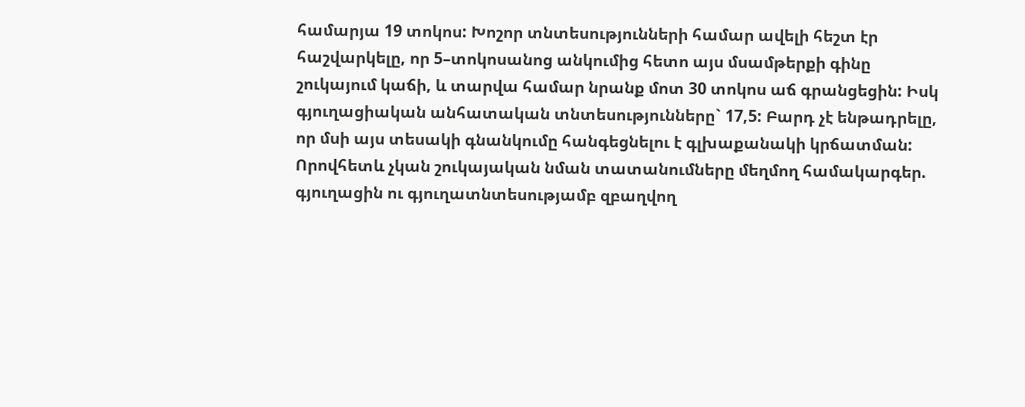համարյա 19 տոկոս: Խոշոր տնտեսությունների համար ավելի հեշտ էր հաշվարկելը, որ 5–տոկոսանոց անկումից հետո այս մսամթերքի գինը շուկայում կաճի, և տարվա համար նրանք մոտ 30 տոկոս աճ գրանցեցին: Իսկ գյուղացիական անհատական տնտեսությունները` 17,5: Բարդ չէ ենթադրելը, որ մսի այս տեսակի գնանկումը հանգեցնելու է գլխաքանակի կրճատման: Որովհետև չկան շուկայական նման տատանումները մեղմող համակարգեր. գյուղացին ու գյուղատնտեսությամբ զբաղվող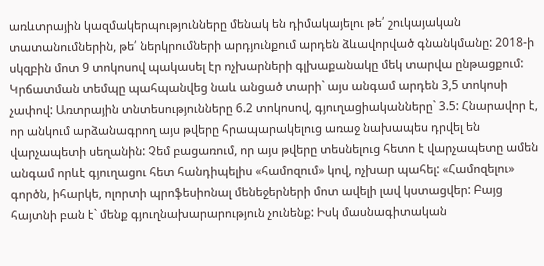առևտրային կազմակերպությունները մենակ են դիմակայելու թե՛ շուկայական տատանումներին, թե՛ ներկրումների արդյունքում արդեն ձևավորված գնանկմանը: 2018-ի սկզբին մոտ 9 տոկոսով պակասել էր ոչխարների գլխաքանակը մեկ տարվա ընթացքում: Կրճատման տեմպը պահպանվեց նաև անցած տարի` այս անգամ արդեն 3,5 տոկոսի չափով: Առտրային տնտեսությունները 6.2 տոկոսով, գյուղացիականները` 3.5: Հնարավոր է, որ անկում արձանագրող այս թվերը հրապարակելուց առաջ նախապես դրվել են վարչապետի սեղանին: Չեմ բացառում, որ այս թվերը տեսնելուց հետո է վարչապետը ամեն անգամ որևէ գյուղացու հետ հանդիպելիս «համոզում» կով, ոչխար պահել: «Համոզելու» գործն, իհարկե, ոլորտի պրոֆեսիոնալ մենեջերների մոտ ավելի լավ կստացվեր: Բայց հայտնի բան է` մենք գյուղնախարարություն չունենք: Իսկ մասնագիտական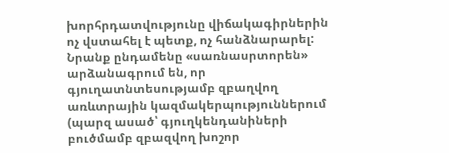խորհրդատվությունը վիճակագիրներին ոչ վստահել է պետք, ոչ հանձնարարել: Նրանք ընդամենը «սառնասրտորեն» արձանագրում են, որ գյուղատնտեսությամբ զբաղվող առևտրային կազմակերպություններում (պարզ ասած՝ գյուղկենդանիների բուծմամբ զբազվող խոշոր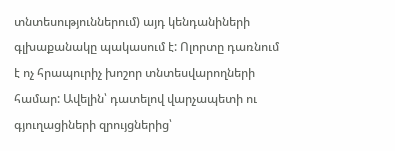տնտեսություններում) այդ կենդանիների գլխաքանակը պակասում է: Ոլորտը դառնում է ոչ հրապուրիչ խոշոր տնտեսվարողների համար: Ավելին՝ դատելով վարչապետի ու գյուղացիների զրույցներից՝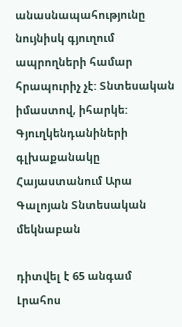անասնապահությունը նույնիսկ գյուղում ապրողների համար հրապուրիչ չէ: Տնտեսական իմաստով, իհարկե: Գյուղկենդանիների գլխաքանակը Հայաստանում Արա Գալոյան Տնտեսական մեկնաբան

դիտվել է 65 անգամ
Լրահոս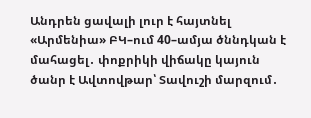Անդրեն ցավալի լուր է հայտնել «Արմենիա» ԲԿ–ում 40–ամյա ծննդկան է մահացել․ փոքրիկի վիճակը կայուն ծանր է Ավտովթար՝ Տավուշի մարզում․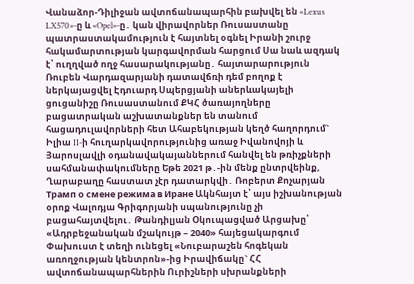Վանաձոր-Դիլիջան ավտոճանապարհին բախվել են «Lexus LX570»-ը և «Opel»-ը․ կան վիրավորներ Ռուսաստանը պատրաստակամություն է հայտնել օգնել Իրանի շուրջ հակամարտության կարգավորման հարցում Սա նաև ազդակ է՝ ուղղված ողջ հասարակությանը․ հայտարարություն Ռուբեն Վարդազարյանի դատավճռի դեմ բողոք է ներկայացվել Էդուարդ Սպերցյանի աներևակայելի ցուցանիշը Ռուսաստանում ՔԿՀ ծառայողները բացատրական աշխատանքներ են տանում հացադուլավորների հետ Ահաբեկության կեղծ հաղորդում` Իլիա II-ի հուղարկավորությունից առաջ Իվանովոյի և Յարոսլավլի օդանավակայաններում հանվել են թռիչքների սահմանափակումները Եթե 2021 թ․-ին մենք ընտրվեինք, Ղարաբաղը հաստատ չէր դատարկվի․ Ռոբերտ Քոչարյան Трамп о смене режима в Иране Ակնհայտ է՝ այս իշխանության օրոք Վալոդյա Գրիգորյանի սպանությունը չի բացահայտվելու․ Թանդիլյան Օկուպացված Արցախը՝ «Ադրբեջանական մշակույթ – 2040» հայեցակարգում Փախուստ է տեղի ունեցել «Նուբարաշեն հոգեկան առողջության կենտրոն»-ից Իրավիճակը` ՀՀ ավտոճանապարհներին Ուրիշների սխրանքների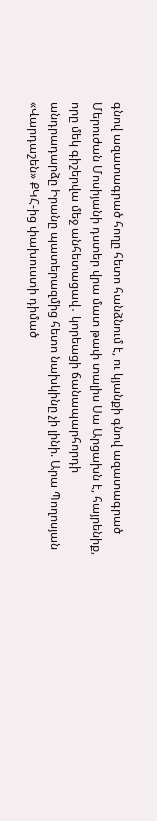գնով ազատագրած հողը հետո հանձնում է, ու կյանքի գնով ազատագրած Մերուժան Մոսիյանի դստեր վրա մատ թափ տալիս Սա Արցախն է, հայրենիք, որը մեկ գիշերվա մեջ անհետացավ․ կորեացի ճանապարհորդի անդրադարձը Իրանը պատերազմից հետո նախկինը չի լինի. Արա Պողոսյան «Վարդաշեն» ՔԿՀ-ից փախուստի դիմած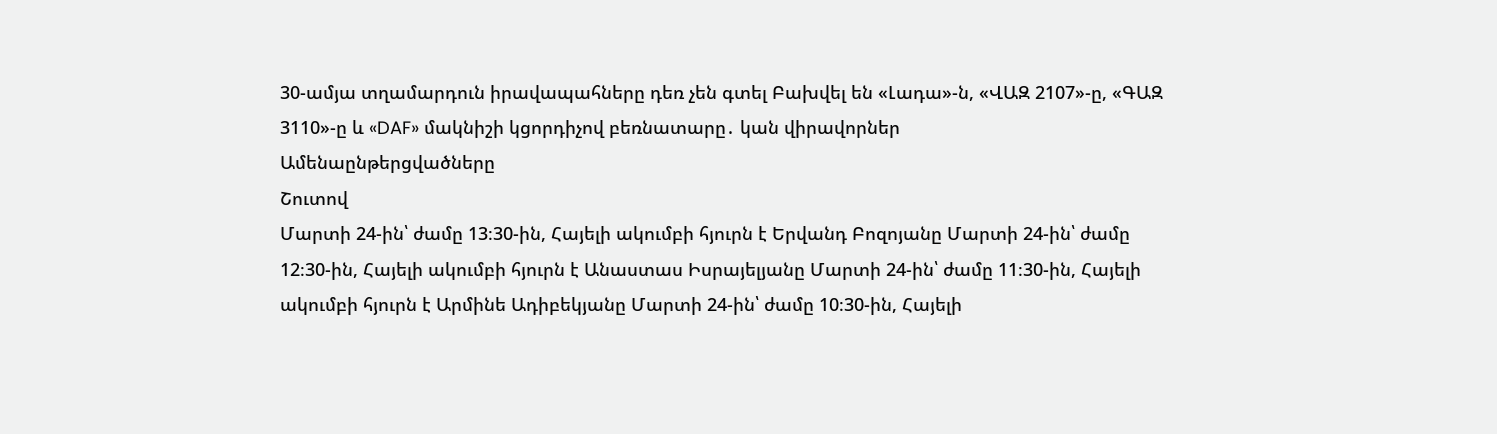30-ամյա տղամարդուն իրավապահները դեռ չեն գտել Բախվել են «Լադա»-ն, «ՎԱԶ 2107»-ը, «ԳԱԶ 3110»-ը և «DAF» մակնիշի կցորդիչով բեռնատարը․ կան վիրավորներ
Ամենաընթերցվածները
Շուտով
Մարտի 24-ին՝ ժամը 13։30-ին, Հայելի ակումբի հյուրն է Երվանդ Բոզոյանը Մարտի 24-ին՝ ժամը 12։30-ին, Հայելի ակումբի հյուրն է Անաստաս Իսրայելյանը Մարտի 24-ին՝ ժամը 11։30-ին, Հայելի ակումբի հյուրն է Արմինե Ադիբեկյանը Մարտի 24-ին՝ ժամը 10։30-ին, Հայելի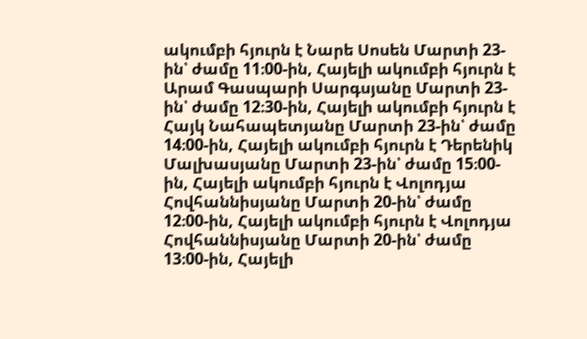ակումբի հյուրն է Նարե Սոսեն Մարտի 23-ին՝ ժամը 11։00-ին, Հայելի ակումբի հյուրն է Արամ Գասպարի Սարգսյանը Մարտի 23-ին՝ ժամը 12։30-ին, Հայելի ակումբի հյուրն է Հայկ Նահապետյանը Մարտի 23-ին՝ ժամը 14։00-ին, Հայելի ակումբի հյուրն է Դերենիկ Մալխասյանը Մարտի 23-ին՝ ժամը 15։00-ին, Հայելի ակումբի հյուրն է Վոլոդյա Հովհաննիսյանը Մարտի 20-ին՝ ժամը 12։00-ին, Հայելի ակումբի հյուրն է Վոլոդյա Հովհաննիսյանը Մարտի 20-ին՝ ժամը 13։00-ին, Հայելի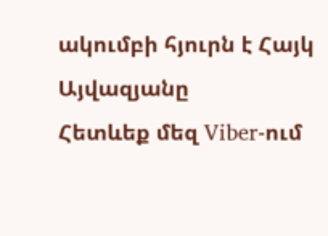ակումբի հյուրն է Հայկ Այվազյանը
Հետևեք մեզ Viber-ում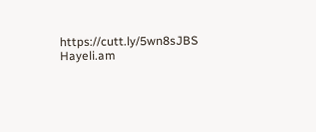https://cutt.ly/5wn8sJBS
Hayeli.am